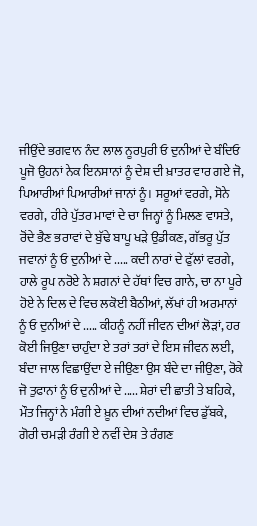ਜੀਉਂਦੇ ਭਗਵਾਨ ਨੰਦ ਲਾਲ ਨੂਰਪੁਰੀ ਓ ਦੁਨੀਆਂ ਦੇ ਬੰਦਿਓ ਪੂਜੋ ਉਹਨਾਂ ਨੇਕ ਇਨਸਾਨਾਂ ਨੂੰ ਦੇਸ਼ ਦੀ ਖ਼ਾਤਰ ਵਾਰ ਗਏ ਜੋ, ਪਿਆਰੀਆਂ ਪਿਆਰੀਆਂ ਜਾਨਾਂ ਨੂੰ। ਸਰੂਆਂ ਵਰਗੇ, ਸੋਨੇ ਵਰਗੇ, ਹੀਰੇ ਪੁੱਤਰ ਮਾਵਾਂ ਦੇ ਚਾ ਜਿਨ੍ਹਾਂ ਨੂੰ ਮਿਲਣ ਵਾਸਤੇ, ਰੋਂਦੇ ਭੈਣ ਭਰਾਵਾਂ ਦੇ ਬੁੱਢੇ ਬਾਪੂ ਖੜੇ ਉਡੀਕਣ, ਗੱਭਰੂ ਪੁੱਤ ਜਵਾਨਾਂ ਨੂੰ ਓ ਦੁਨੀਆਂ ਦੇ ..... ਕਦੀ ਨਾਰਾਂ ਦੇ ਫੁੱਲਾਂ ਵਰਗੇ, ਹਾਲੇ ਰੂਪ ਨਰੋਏ ਨੇ ਸ਼ਗਨਾਂ ਦੇ ਹੱਥਾਂ ਵਿਚ ਗਾਨੇ, ਚਾ ਨਾ ਪੂਰੇ ਹੋਏ ਨੇ ਦਿਲ ਦੇ ਵਿਚ ਲਕੋਈ ਬੈਠੀਆਂ, ਲੱਖਾਂ ਹੀ ਅਰਮਾਨਾਂ ਨੂੰ ਓ ਦੁਨੀਆਂ ਦੇ ..... ਕੀਹਨੂੰ ਨਹੀਂ ਜੀਵਨ ਦੀਆਂ ਲੋੜਾਂ, ਹਰ ਕੋਈ ਜਿਉਣਾ ਚਾਹੁੰਦਾ ਏ ਤਰਾਂ ਤਰਾਂ ਦੇ ਇਸ ਜੀਵਨ ਲਈ, ਬੰਦਾ ਜਾਲ ਵਿਛਾਉਂਦਾ ਏ ਜੀਉਣਾ ਉਸ ਬੰਦੇ ਦਾ ਜੀਉਣਾ, ਰੋਕੇ ਜੋ ਤੁਫਾਨਾਂ ਨੂੰ ਓ ਦੁਨੀਆਂ ਦੇ ..... ਸ਼ੇਰਾਂ ਦੀ ਛਾਤੀ ਤੇ ਬਹਿਕੇ, ਮੌਤ ਜਿਨ੍ਹਾਂ ਨੇ ਮੰਗੀ ਏ ਖ਼ੂਨ ਦੀਆਂ ਨਦੀਆਂ ਵਿਚ ਡੁੱਬਕੇ, ਗੋਰੀ ਚਮੜੀ ਰੰਗੀ ਏ ਨਵੀਂ ਦੇਸ਼ ਤੇ ਰੰਗਣ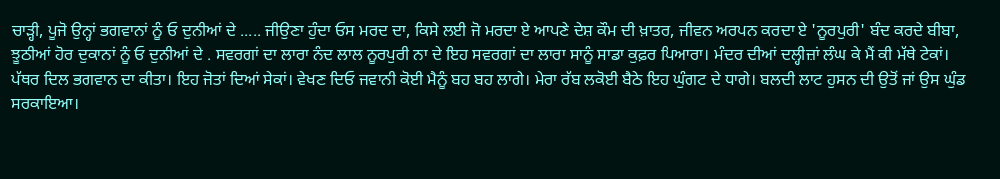ਚਾੜ੍ਹੀ, ਪੂਜੋ ਉਨ੍ਹਾਂ ਭਗਵਾਨਾਂ ਨੂੰ ਓ ਦੁਨੀਆਂ ਦੇ ..... ਜੀਉਣਾ ਹੁੰਦਾ ਓਸ ਮਰਦ ਦਾ, ਕਿਸੇ ਲਈ ਜੋ ਮਰਦਾ ਏ ਆਪਣੇ ਦੇਸ਼ ਕੌਮ ਦੀ ਖ਼ਾਤਰ, ਜੀਵਨ ਅਰਪਨ ਕਰਦਾ ਏ 'ਨੂਰਪੁਰੀ' ਬੰਦ ਕਰਦੇ ਬੀਬਾ, ਝੂਠੀਆਂ ਹੋਰ ਦੁਕਾਨਾਂ ਨੂੰ ਓ ਦੁਨੀਆਂ ਦੇ . ਸਵਰਗਾਂ ਦਾ ਲਾਰਾ ਨੰਦ ਲਾਲ ਨੂਰਪੁਰੀ ਨਾ ਦੇ ਇਹ ਸਵਰਗਾਂ ਦਾ ਲਾਰਾ ਸਾਨੂੰ ਸਾਡਾ ਕੁਫ਼ਰ ਪਿਆਰਾ। ਮੰਦਰ ਦੀਆਂ ਦਲ੍ਹੀਜ਼ਾਂ ਲੰਘ ਕੇ ਮੈਂ ਕੀ ਮੱਥੇ ਟੇਕਾਂ। ਪੱਥਰ ਦਿਲ ਭਗਵਾਨ ਦਾ ਕੀਤਾ। ਇਹ ਜੋਤਾਂ ਦਿਆਂ ਸੇਕਾਂ। ਵੇਖਣ ਦਿਓ ਜਵਾਨੀ ਕੋਈ ਮੈਨੂੰ ਬਹ ਬਹ ਲਾਗੇ। ਮੇਰਾ ਰੱਬ ਲਕੋਈ ਬੈਠੇ ਇਹ ਘੁੰਗਟ ਦੇ ਧਾਗੇ। ਬਲਦੀ ਲਾਟ ਹੁਸਨ ਦੀ ਉਤੋਂ ਜਾਂ ਉਸ ਘੁੰਡ ਸਰਕਾਇਆ।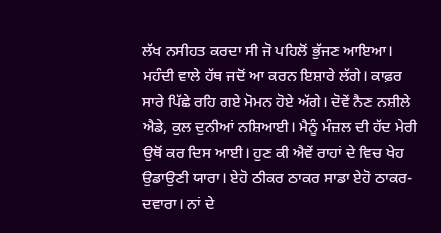ਲੱਖ ਨਸੀਹਤ ਕਰਦਾ ਸੀ ਜੋ ਪਹਿਲੋਂ ਭੁੱਜਣ ਆਇਆ। ਮਹੰਦੀ ਵਾਲੇ ਹੱਥ ਜਦੋਂ ਆ ਕਰਨ ਇਸ਼ਾਰੇ ਲੱਗੇ। ਕਾਫ਼ਰ ਸਾਰੇ ਪਿੱਛੇ ਰਹਿ ਗਏ ਮੋਮਨ ਹੋਏ ਅੱਗੇ। ਦੋਵੇਂ ਨੈਣ ਨਸ਼ੀਲੇ ਐਡੇ, ਕੁਲ ਦੁਨੀਆਂ ਨਸ਼ਿਆਈ। ਮੈਨੂੰ ਮੰਜ਼ਲ ਦੀ ਹੱਦ ਮੇਰੀ ਉਥੋਂ ਕਰ ਦਿਸ ਆਈ। ਹੁਣ ਕੀ ਐਵੇਂ ਰਾਹਾਂ ਦੇ ਵਿਚ ਖੇਹ ਉਡਾਉਣੀ ਯਾਰਾ। ਏਹੋ ਠੀਕਰ ਠਾਕਰ ਸਾਡਾ ਏਹੋ ਠਾਕਰ-ਦਵਾਰਾ। ਨਾਂ ਦੇ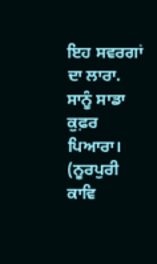ਇਹ ਸਵਰਗਾਂ ਦਾ ਲਾਰਾ. ਸਾਨੂੰ ਸਾਡਾ ਕੁਫ਼ਰ ਪਿਆਰਾ। (ਨੂਰਪੁਰੀ ਕਾਵਿ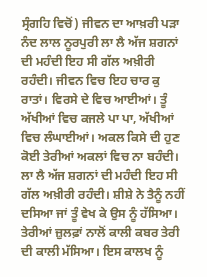ਸ੍ਰੰਗਹਿ ਵਿਚੋਂ) ਜੀਵਨ ਦਾ ਆਖ਼ਰੀ ਪੜਾ ਨੰਦ ਲਾਲ ਨੂਰਪੁਰੀ ਲਾ ਲੈ ਅੱਜ ਸ਼ਗਨਾਂ ਦੀ ਮਹੰਦੀ ਇਹ ਸੀ ਗੱਲ ਅਖ਼ੀਰੀ ਰਹੰਦੀ। ਜੀਵਨ ਵਿਚ ਇਹ ਚਾਰ ਕੁ ਰਾਤਾਂ। ਵਿਰਸੇ ਦੇ ਵਿਚ ਆਈਆਂ। ਤੂੰ ਅੱਖੀਆਂ ਵਿਚ ਕਜਲੇ ਪਾ ਪਾ, ਅੱਖੀਆਂ ਵਿਚ ਲੰਘਾਈਆਂ। ਅਕਲ ਕਿਸੇ ਦੀ ਹੁਣ ਕੋਈ ਤੇਰੀਆਂ ਅਕਲਾਂ ਵਿਚ ਨਾ ਬਹੰਦੀ। ਲਾ ਲੈ ਅੱਜ ਸ਼ਗਨਾਂ ਦੀ ਮਹੰਦੀ ਇਹ ਸੀ ਗੱਲ ਅਖ਼ੀਰੀ ਰਹੰਦੀ। ਸ਼ੀਸ਼ੇ ਨੇ ਤੈਨੂੰ ਨਹੀਂ ਦਸਿਆ ਜਾਂ ਤੂੰ ਵੇਖ ਕੇ ਉਸ ਨੂੰ ਹੱਸਿਆ। ਤੇਰੀਆਂ ਜ਼ੁਲਫ਼ਾਂ ਨਾਲੋਂ ਕਾਲੀ ਕਬਰ ਤੇਰੀ ਦੀ ਕਾਲੀ ਮੱਸਿਆ। ਇਸ ਕਾਲਖ ਨੂੰ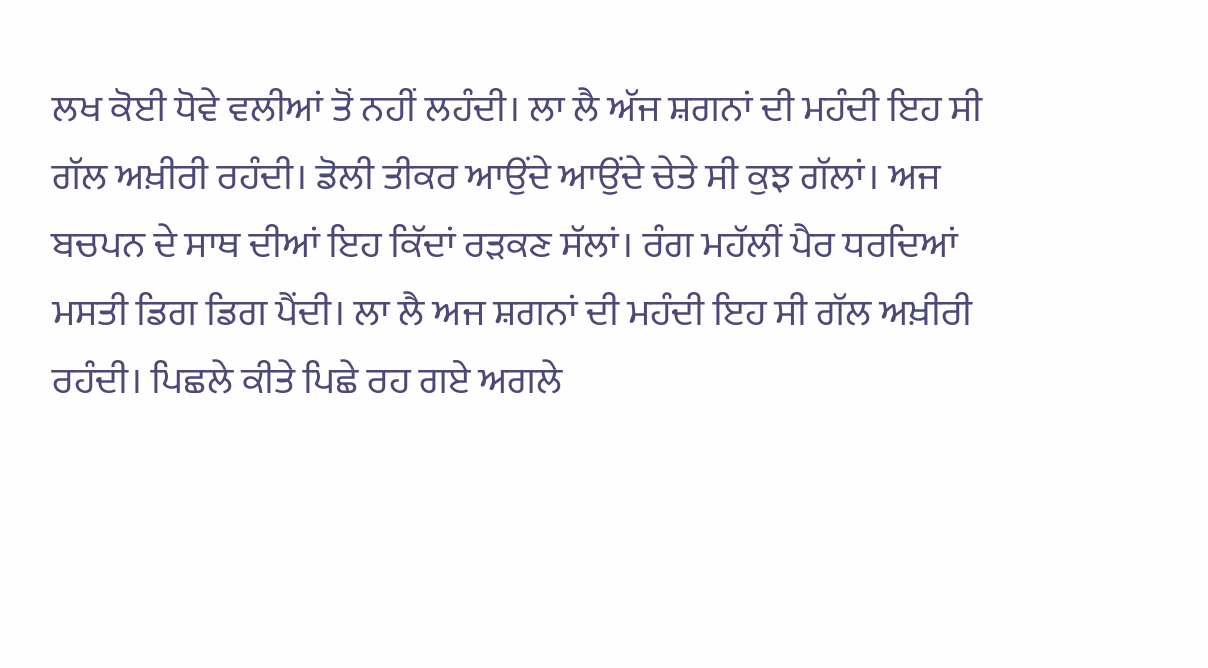ਲਖ ਕੋਈ ਧੋਵੇ ਵਲੀਆਂ ਤੋਂ ਨਹੀਂ ਲਹੰਦੀ। ਲਾ ਲੈ ਅੱਜ ਸ਼ਗਨਾਂ ਦੀ ਮਹੰਦੀ ਇਹ ਸੀ ਗੱਲ ਅਖ਼ੀਰੀ ਰਹੰਦੀ। ਡੋਲੀ ਤੀਕਰ ਆਉਂਦੇ ਆਉਂਦੇ ਚੇਤੇ ਸੀ ਕੁਝ ਗੱਲਾਂ। ਅਜ ਬਚਪਨ ਦੇ ਸਾਥ ਦੀਆਂ ਇਹ ਕਿੱਦਾਂ ਰੜਕਣ ਸੱਲਾਂ। ਰੰਗ ਮਹੱਲੀਂ ਪੈਰ ਧਰਦਿਆਂ ਮਸਤੀ ਡਿਗ ਡਿਗ ਪੈਂਦੀ। ਲਾ ਲੈ ਅਜ ਸ਼ਗਨਾਂ ਦੀ ਮਹੰਦੀ ਇਹ ਸੀ ਗੱਲ ਅਖ਼ੀਰੀ ਰਹੰਦੀ। ਪਿਛਲੇ ਕੀਤੇ ਪਿਛੇ ਰਹ ਗਏ ਅਗਲੇ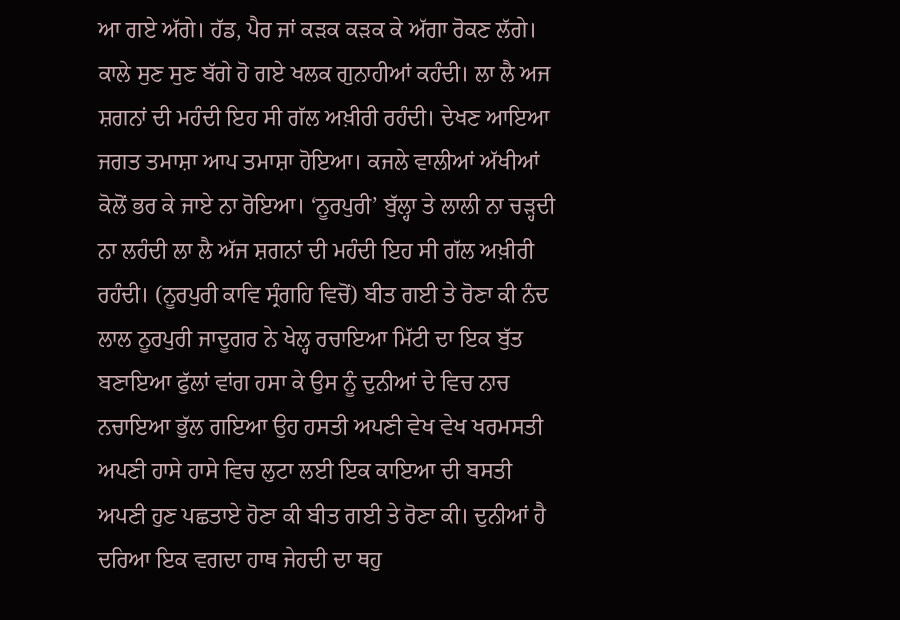ਆ ਗਏ ਅੱਗੇ। ਹੱਡ, ਪੈਰ ਜਾਂ ਕੜਕ ਕੜਕ ਕੇ ਅੱਗਾ ਰੋਕਣ ਲੱਗੇ। ਕਾਲੇ ਸੁਣ ਸੁਣ ਬੱਗੇ ਹੋ ਗਏ ਖਲਕ ਗੁਨਾਹੀਆਂ ਕਹੰਦੀ। ਲਾ ਲੈ ਅਜ ਸ਼ਗਨਾਂ ਦੀ ਮਹੰਦੀ ਇਹ ਸੀ ਗੱਲ ਅਖ਼ੀਰੀ ਰਹੰਦੀ। ਦੇਖਣ ਆਇਆ ਜਗਤ ਤਮਾਸ਼ਾ ਆਪ ਤਮਾਸ਼ਾ ਹੋਇਆ। ਕਜਲੇ ਵਾਲੀਆਂ ਅੱਖੀਆਂ ਕੋਲੋਂ ਭਰ ਕੇ ਜਾਏ ਨਾ ਰੋਇਆ। ‘ਨੂਰਪੁਰੀ’ ਬੁੱਲ੍ਹਾ ਤੇ ਲਾਲੀ ਨਾ ਚੜ੍ਹਦੀ ਨਾ ਲਹੰਦੀ ਲਾ ਲੈ ਅੱਜ ਸ਼ਗਨਾਂ ਦੀ ਮਹੰਦੀ ਇਹ ਸੀ ਗੱਲ ਅਖ਼ੀਰੀ ਰਹੰਦੀ। (ਨੂਰਪੁਰੀ ਕਾਵਿ ਸ੍ਰੰਗਹਿ ਵਿਚੋਂ) ਬੀਤ ਗਈ ਤੇ ਰੋਣਾ ਕੀ ਨੰਦ ਲਾਲ ਨੂਰਪੁਰੀ ਜਾਦੂਗਰ ਨੇ ਖੇਲ੍ਹ ਰਚਾਇਆ ਮਿੱਟੀ ਦਾ ਇਕ ਬੁੱਤ ਬਣਾਇਆ ਫੁੱਲਾਂ ਵਾਂਗ ਹਸਾ ਕੇ ਉਸ ਨੂੰ ਦੁਨੀਆਂ ਦੇ ਵਿਚ ਨਾਚ ਨਚਾਇਆ ਭੁੱਲ ਗਇਆ ਉਹ ਹਸਤੀ ਅਪਣੀ ਵੇਖ ਵੇਖ ਖਰਮਸਤੀ ਅਪਣੀ ਹਾਸੇ ਹਾਸੇ ਵਿਚ ਲੁਟਾ ਲਈ ਇਕ ਕਾਇਆ ਦੀ ਬਸਤੀ ਅਪਣੀ ਹੁਣ ਪਛਤਾਏ ਹੋਣਾ ਕੀ ਬੀਤ ਗਈ ਤੇ ਰੋਣਾ ਕੀ। ਦੁਨੀਆਂ ਹੈ ਦਰਿਆ ਇਕ ਵਗਦਾ ਹਾਥ ਜੇਹਦੀ ਦਾ ਥਹੁ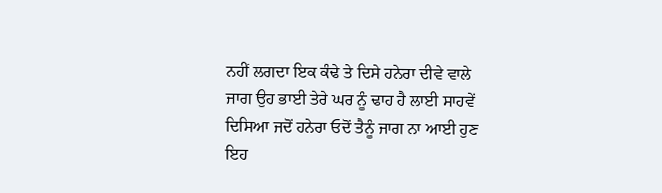ਨਹੀਂ ਲਗਦਾ ਇਕ ਕੰਢੇ ਤੇ ਦਿਸੇ ਹਨੇਰਾ ਦੀਵੇ ਵਾਲੇ ਜਾਗ ਉਹ ਭਾਈ ਤੇਰੇ ਘਰ ਨੂੰ ਢਾਹ ਹੈ ਲਾਈ ਸਾਹਵੇਂ ਦਿਸਿਆ ਜਦੋਂ ਹਨੇਰਾ ਓਦੋਂ ਤੈਨੂੰ ਜਾਗ ਨਾ ਆਈ ਹੁਣ ਇਹ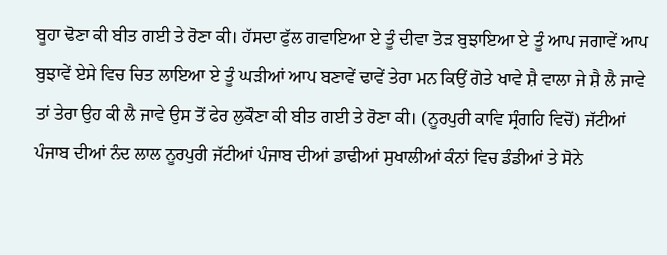ਬੂਹਾ ਢੋਣਾ ਕੀ ਬੀਤ ਗਈ ਤੇ ਰੋਣਾ ਕੀ। ਹੱਸਦਾ ਫੁੱਲ ਗਵਾਇਆ ਏ ਤੂੰ ਦੀਵਾ ਤੋੜ ਬੁਝਾਇਆ ਏ ਤੂੰ ਆਪ ਜਗਾਵੇਂ ਆਪ ਬੁਝਾਵੇਂ ਏਸੇ ਵਿਚ ਚਿਤ ਲਾਇਆ ਏ ਤੂੰ ਘੜੀਆਂ ਆਪ ਬਣਾਵੇਂ ਢਾਵੇਂ ਤੇਰਾ ਮਨ ਕਿਉਂ ਗੋਤੇ ਖਾਵੇ ਸ਼ੈ ਵਾਲਾ ਜੇ ਸ਼ੈ ਲੈ ਜਾਵੇ ਤਾਂ ਤੇਰਾ ਉਹ ਕੀ ਲੈ ਜਾਵੇ ਉਸ ਤੋਂ ਫੇਰ ਲੁਕੌਣਾ ਕੀ ਬੀਤ ਗਈ ਤੇ ਰੋਣਾ ਕੀ। (ਨੂਰਪੁਰੀ ਕਾਵਿ ਸ੍ਰੰਗਹਿ ਵਿਚੋਂ) ਜੱਟੀਆਂ ਪੰਜਾਬ ਦੀਆਂ ਨੰਦ ਲਾਲ ਨੂਰਪੁਰੀ ਜੱਟੀਆਂ ਪੰਜਾਬ ਦੀਆਂ ਡਾਢੀਆਂ ਸੁਖਾਲੀਆਂ ਕੰਨਾਂ ਵਿਚ ਡੰਡੀਆਂ ਤੇ ਸੋਨੇ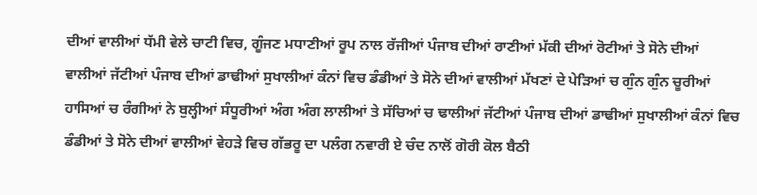ਦੀਆਂ ਵਾਲੀਆਂ ਧੱਮੀ ਵੇਲੇ ਚਾਟੀ ਵਿਚ, ਗੂੰਜਣ ਮਧਾਣੀਆਂ ਰੂਪ ਨਾਲ ਰੱਜੀਆਂ ਪੰਜਾਬ ਦੀਆਂ ਰਾਣੀਆਂ ਮੱਕੀ ਦੀਆਂ ਰੋਟੀਆਂ ਤੇ ਸੋਨੇ ਦੀਆਂ ਵਾਲੀਆਂ ਜੱਟੀਆਂ ਪੰਜਾਬ ਦੀਆਂ ਡਾਢੀਆਂ ਸੁਖਾਲੀਆਂ ਕੰਨਾਂ ਵਿਚ ਡੰਡੀਆਂ ਤੇ ਸੋਨੇ ਦੀਆਂ ਵਾਲੀਆਂ ਮੱਖਣਾਂ ਦੇ ਪੇੜਿਆਂ ਚ ਗੁੰਨ ਗੁੰਨ ਚੂਰੀਆਂ ਹਾਸਿਆਂ ਚ ਰੰਗੀਆਂ ਨੇ ਬੁਲ੍ਹੀਆਂ ਸੰਧੂਰੀਆਂ ਅੰਗ ਅੰਗ ਲਾਲੀਆਂ ਤੇ ਸੱਚਿਆਂ ਚ ਢਾਲੀਆਂ ਜੱਟੀਆਂ ਪੰਜਾਬ ਦੀਆਂ ਡਾਢੀਆਂ ਸੁਖਾਲੀਆਂ ਕੰਨਾਂ ਵਿਚ ਡੰਡੀਆਂ ਤੇ ਸੋਨੇ ਦੀਆਂ ਵਾਲੀਆਂ ਵੇਹੜੇ ਵਿਚ ਗੱਭਰੂ ਦਾ ਪਲੰਗ ਨਵਾਰੀ ਏ ਚੰਦ ਨਾਲੋਂ ਗੋਰੀ ਕੋਲ ਬੈਠੀ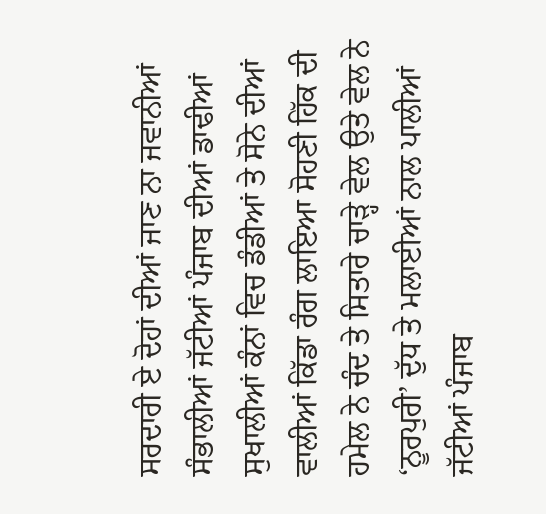ਸਰਦਾਰੀ ਏ ਦੋਹਾਂ ਦੀਆਂ ਜਾਣ ਨਾ ਜਵਾਨੀਆਂ ਸੰਭਾਲੀਆਂ ਜੱਟੀਆਂ ਪੰਜਾਬ ਦੀਆਂ ਡਾਢੀਆਂ ਸੁਖਾਲੀਆਂ ਕੰਨਾਂ ਵਿਚ ਡੰਡੀਆਂ ਤੇ ਸੋਨੇ ਦੀਆਂ ਵਾਲੀਆਂ ਕਿੱਡਾ ਰੰਗ ਲਾਇਆ ਸੋਹਣੀ ਹਿੱਕ ਦੀ ਹਮੇਲ ਨੇ ਚੰਦ ਤੇ ਸਿਤਾਰੇ ਚਾੜ੍ਹੇ ਵੇਲ ਉਤੇ ਵੇਲ ਨੇ ‘ਨੂਰਪੁਰੀ’ ਦੁੱਧ ਤੇ ਮਲਾਈਆਂ ਨਾਲ ਪਾਲੀਆਂ ਜੱਟੀਆਂ ਪੰਜਾਬ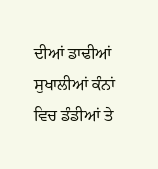ਦੀਆਂ ਡਾਢੀਆਂ ਸੁਖਾਲੀਆਂ ਕੰਨਾਂ ਵਿਚ ਡੰਡੀਆਂ ਤੇ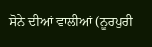ਸੋਨੇ ਦੀਆਂ ਵਾਲੀਆਂ (ਨੂਰਪੁਰੀ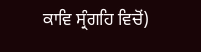ਕਾਵਿ ਸ੍ਰੰਗਹਿ ਵਿਚੋਂ)